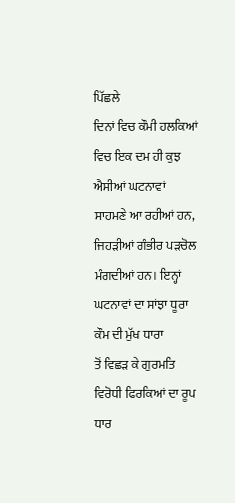ਪਿੱਛਲੇ
ਦਿਨਾਂ ਵਿਚ ਕੌਮੀ ਹਲਕਿਆਂ ਵਿਚ ਇਕ ਦਮ ਹੀ ਕੁਝ ਐਸੀਆਂ ਘਟਨਾਵਾਂ ਸਾਹਮਣੇ ਆ ਰਹੀਆਂ ਹਨ,
ਜਿਹੜੀਆਂ ਗੰਭੀਰ ਪੜਚੋਲ ਮੰਗਦੀਆਂ ਹਨ। ਇਨ੍ਹਾਂ ਘਟਨਾਵਾਂ ਦਾ ਸਾਂਝਾ ਧੂਰਾ ਕੌਮ ਦੀ ਮੁੱਖ ਧਾਰਾ
ਤੋਂ ਵਿਛੜ ਕੇ ਗੁਰਮਤਿ ਵਿਰੋਧੀ ਫਿਰਕਿਆਂ ਦਾ ਰੂਪ ਧਾਰ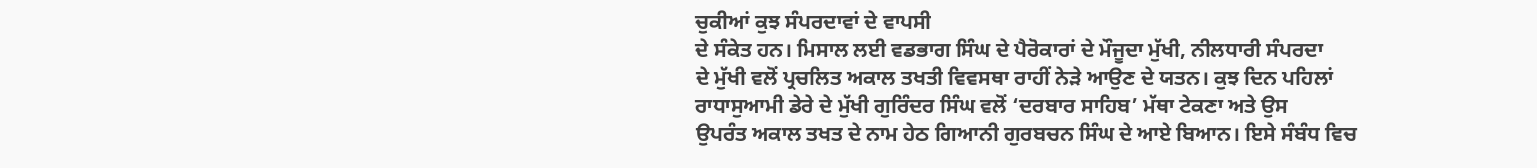ਚੁਕੀਆਂ ਕੁਝ ਸੰਪਰਦਾਵਾਂ ਦੇ ਵਾਪਸੀ
ਦੇ ਸੰਕੇਤ ਹਨ। ਮਿਸਾਲ ਲਈ ਵਡਭਾਗ ਸਿੰਘ ਦੇ ਪੈਰੋਕਾਰਾਂ ਦੇ ਮੌਜੂਦਾ ਮੁੱਖੀ, ਨੀਲਧਾਰੀ ਸੰਪਰਦਾ
ਦੇ ਮੁੱਖੀ ਵਲੋਂ ਪ੍ਰਚਲਿਤ ਅਕਾਲ ਤਖਤੀ ਵਿਵਸਥਾ ਰਾਹੀਂ ਨੇੜੇ ਆਉਣ ਦੇ ਯਤਨ। ਕੁਝ ਦਿਨ ਪਹਿਲਾਂ
ਰਾਧਾਸੁਆਮੀ ਡੇਰੇ ਦੇ ਮੁੱਖੀ ਗੁਰਿੰਦਰ ਸਿੰਘ ਵਲੋਂ ‘ਦਰਬਾਰ ਸਾਹਿਬ’ ਮੱਥਾ ਟੇਕਣਾ ਅਤੇ ਉਸ
ਉਪਰੰਤ ਅਕਾਲ ਤਖਤ ਦੇ ਨਾਮ ਹੇਠ ਗਿਆਨੀ ਗੁਰਬਚਨ ਸਿੰਘ ਦੇ ਆਏ ਬਿਆਨ। ਇਸੇ ਸੰਬੰਧ ਵਿਚ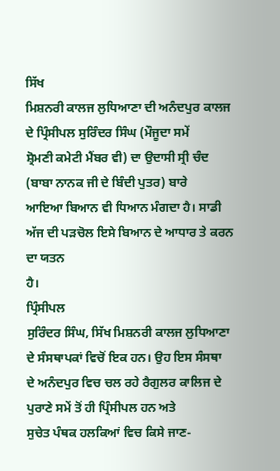ਸਿੱਖ
ਮਿਸ਼ਨਰੀ ਕਾਲਜ ਲੁਧਿਆਣਾ ਦੀ ਅਨੰਦਪੁਰ ਕਾਲਜ ਦੇ ਪ੍ਰਿੰਸੀਪਲ ਸੁਰਿੰਦਰ ਸਿੰਘ (ਮੌਜੂਦਾ ਸਮੇਂ
ਸ਼੍ਰੋਮਣੀ ਕਮੇਟੀ ਮੈਂਬਰ ਵੀ) ਦਾ ਉਦਾਸੀ ਸ੍ਰੀ ਚੰਦ (ਬਾਬਾ ਨਾਨਕ ਜੀ ਦੇ ਬਿੰਦੀ ਪੁਤਰ) ਬਾਰੇ
ਆਇਆ ਬਿਆਨ ਵੀ ਧਿਆਨ ਮੰਗਦਾ ਹੈ। ਸਾਡੀ ਅੱਜ ਦੀ ਪੜਚੋਲ ਇਸੇ ਬਿਆਨ ਦੇ ਆਧਾਰ ਤੇ ਕਰਨ ਦਾ ਯਤਨ
ਹੈ।
ਪ੍ਰਿੰਸੀਪਲ
ਸੁਰਿੰਦਰ ਸਿੰਘ, ਸਿੱਖ ਮਿਸ਼ਨਰੀ ਕਾਲਜ ਲੁਧਿਆਣਾ ਦੇ ਸੰਸਥਾਪਕਾਂ ਵਿਚੋਂ ਇਕ ਹਨ। ਉਹ ਇਸ ਸੰਸਥਾ
ਦੇ ਅਨੰਦਪੁਰ ਵਿਚ ਚਲ ਰਹੇ ਰੈਗੁਲਰ ਕਾਲਿਜ ਦੇ ਪੁਰਾਣੇ ਸਮੇਂ ਤੋਂ ਹੀ ਪ੍ਰਿੰਸੀਪਲ ਹਨ ਅਤੇ
ਸੁਚੇਤ ਪੰਥਕ ਹਲਕਿਆਂ ਵਿਚ ਕਿਸੇ ਜਾਣ-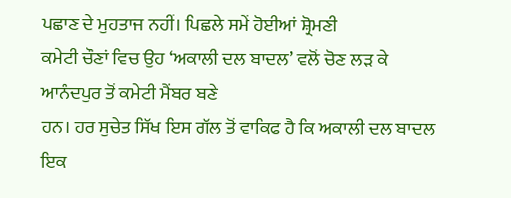ਪਛਾਣ ਦੇ ਮੁਹਤਾਜ ਨਹੀਂ। ਪਿਛਲੇ ਸਮੇਂ ਹੋਈਆਂ ਸ਼੍ਰੋਮਣੀ
ਕਮੇਟੀ ਚੌਣਾਂ ਵਿਚ ਉਹ ‘ਅਕਾਲੀ ਦਲ ਬਾਦਲ’ ਵਲੋਂ ਚੋਣ ਲੜ ਕੇ ਆਨੰਦਪੁਰ ਤੋਂ ਕਮੇਟੀ ਮੈਂਬਰ ਬਣੇ
ਹਨ। ਹਰ ਸੁਚੇਤ ਸਿੱਖ ਇਸ ਗੱਲ ਤੋਂ ਵਾਕਿਫ ਹੈ ਕਿ ਅਕਾਲੀ ਦਲ ਬਾਦਲ ਇਕ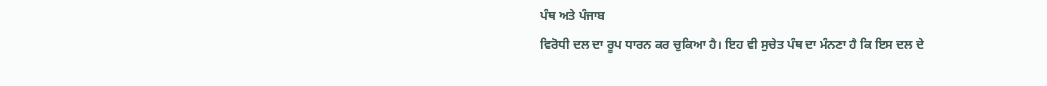ਪੰਥ ਅਤੇ ਪੰਜਾਬ
ਵਿਰੋਧੀ ਦਲ ਦਾ ਰੂਪ ਧਾਰਨ ਕਰ ਚੁਕਿਆ ਹੈ। ਇਹ ਵੀ ਸੁਚੇਤ ਪੰਥ ਦਾ ਮੰਨਣਾ ਹੈ ਕਿ ਇਸ ਦਲ ਦੇ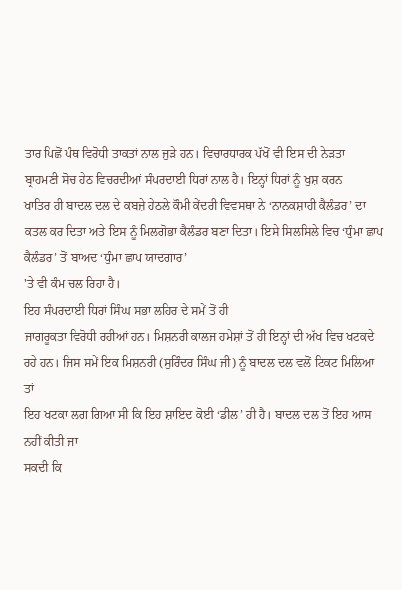ਤਾਰ ਪਿਛੋਂ ਪੰਥ ਵਿਰੋਧੀ ਤਾਕਤਾਂ ਨਾਲ ਜੁੜੇ ਹਨ। ਵਿਚਾਰਧਾਰਕ ਪੱਖੋਂ ਵੀ ਇਸ ਦੀ ਨੇੜਤਾ
ਬ੍ਰਾਹਮਣੀ ਸੋਚ ਹੇਠ ਵਿਚਰਦੀਆਂ ਸੰਪਰਦਾਈ ਧਿਰਾਂ ਨਾਲ ਹੈ। ਇਨ੍ਹਾਂ ਧਿਰਾਂ ਨੂੰ ਖੁਸ਼ ਕਰਨ
ਖਾਤਿਰ ਹੀ ਬਾਦਲ ਦਲ ਦੇ ਕਬਜ਼ੇ ਹੇਠਲੇ ਕੌਮੀ ਕੇਂਦਰੀ ਵਿਵਸਥਾ ਨੇ ‘ਨਾਨਕਸ਼ਾਹੀ ਕੈਲੰਡਰ’ ਦਾ
ਕਤਲ ਕਰ ਦਿਤਾ ਅਤੇ ਇਸ ਨੂੰ ਮਿਲਗੋਭਾ ਕੈਲੰਡਰ ਬਣਾ ਦਿਤਾ। ਇਸੇ ਸਿਲਸਿਲੇ ਵਿਚ ‘ਧੁੰਮਾ ਛਾਪ
ਕੈਲੰਡਰ’ ਤੋਂ ਬਾਅਦ ‘ਧੁੰਮਾ ਛਾਪ ਯਾਦਗਾਰ’
'ਤੇ ਵੀ ਕੰਮ ਚਲ ਰਿਹਾ ਹੈ।
ਇਹ ਸੰਪਰਦਾਈ ਧਿਰਾਂ ਸਿੰਘ ਸਭਾ ਲਹਿਰ ਦੇ ਸਮੇਂ ਤੋਂ ਹੀ
ਜਾਗਰੂਕਤਾ ਵਿਰੋਧੀ ਰਹੀਆਂ ਹਨ। ਮਿਸ਼ਨਰੀ ਕਾਲਜ ਹਮੇਸ਼ਾਂ ਤੋਂ ਹੀ ਇਨ੍ਹਾਂ ਦੀ ਅੱਖ ਵਿਚ ਖਟਕਦੇ
ਰਹੇ ਹਨ। ਜਿਸ ਸਮੇਂ ਇਕ ਮਿਸ਼ਨਰੀ (ਸੁਰਿੰਦਰ ਸਿੰਘ ਜੀ) ਨੂੰ ਬਾਦਲ ਦਲ ਵਲੋਂ ਟਿਕਟ ਮਿਲਿਆ ਤਾਂ
ਇਹ ਖਟਕਾ ਲਗ ਗਿਆ ਸੀ ਕਿ ਇਹ ਸ਼ਾਇਦ ਕੋਈ ‘ਡੀਲ’ ਹੀ ਹੈ। ਬਾਦਲ ਦਲ ਤੋਂ ਇਹ ਆਸ ਨਹੀਂ ਕੀਤੀ ਜਾ
ਸਕਦੀ ਕਿ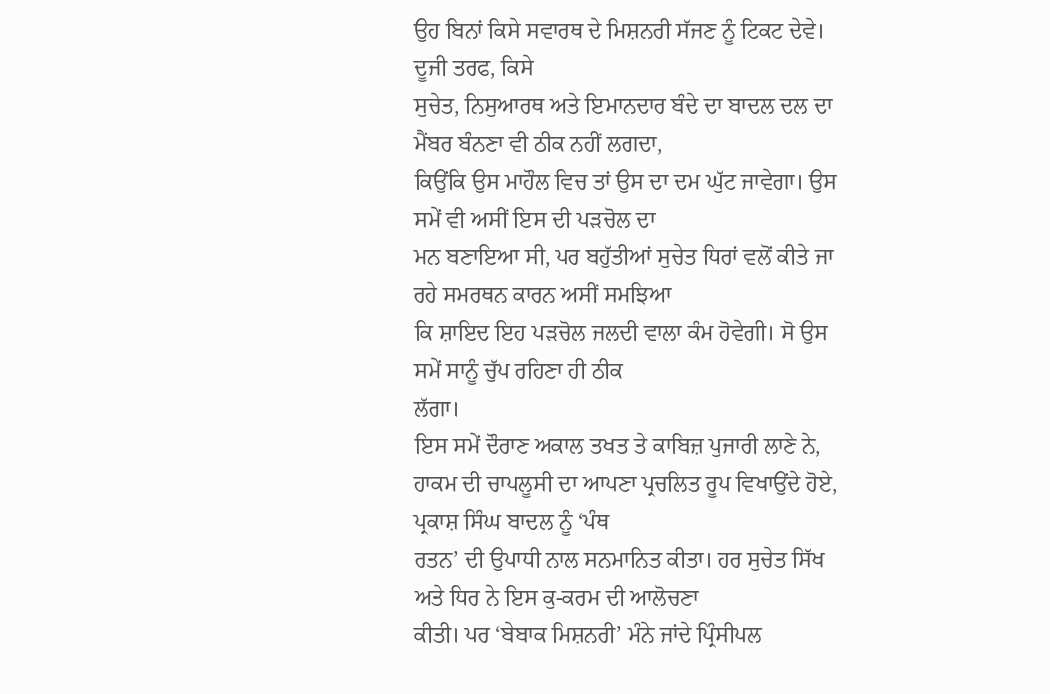ਉਹ ਬਿਨਾਂ ਕਿਸੇ ਸਵਾਰਥ ਦੇ ਮਿਸ਼ਨਰੀ ਸੱਜਣ ਨੂੰ ਟਿਕਟ ਦੇਵੇ। ਦੂਜੀ ਤਰਫ, ਕਿਸੇ
ਸੁਚੇਤ, ਨਿਸੁਆਰਥ ਅਤੇ ਇਮਾਨਦਾਰ ਬੰਦੇ ਦਾ ਬਾਦਲ ਦਲ ਦਾ ਮੈਂਬਰ ਬੰਨਣਾ ਵੀ ਠੀਕ ਨਹੀਂ ਲਗਦਾ,
ਕਿਉਂਕਿ ਉਸ ਮਾਹੌਲ ਵਿਚ ਤਾਂ ਉਸ ਦਾ ਦਮ ਘੁੱਟ ਜਾਵੇਗਾ। ਉਸ ਸਮੇਂ ਵੀ ਅਸੀਂ ਇਸ ਦੀ ਪੜਚੋਲ ਦਾ
ਮਨ ਬਣਾਇਆ ਸੀ, ਪਰ ਬਹੁੱਤੀਆਂ ਸੁਚੇਤ ਧਿਰਾਂ ਵਲੋਂ ਕੀਤੇ ਜਾ ਰਹੇ ਸਮਰਥਨ ਕਾਰਨ ਅਸੀਂ ਸਮਝਿਆ
ਕਿ ਸ਼ਾਇਦ ਇਹ ਪੜਚੋਲ ਜਲਦੀ ਵਾਲਾ ਕੰਮ ਹੋਵੇਗੀ। ਸੋ ਉਸ ਸਮੇਂ ਸਾਨੂੰ ਚੁੱਪ ਰਹਿਣਾ ਹੀ ਠੀਕ
ਲੱਗਾ।
ਇਸ ਸਮੇਂ ਦੌਰਾਣ ਅਕਾਲ ਤਖਤ ਤੇ ਕਾਬਿਜ਼ ਪੁਜਾਰੀ ਲਾਣੇ ਨੇ,
ਹਾਕਮ ਦੀ ਚਾਪਲੂਸੀ ਦਾ ਆਪਣਾ ਪ੍ਰਚਲਿਤ ਰੂਪ ਵਿਖਾਉਂਦੇ ਹੋਏ, ਪ੍ਰਕਾਸ਼ ਸਿੰਘ ਬਾਦਲ ਨੂੰ ‘ਪੰਥ
ਰਤਨ’ ਦੀ ਉਪਾਧੀ ਨਾਲ ਸਨਮਾਨਿਤ ਕੀਤਾ। ਹਰ ਸੁਚੇਤ ਸਿੱਖ ਅਤੇ ਧਿਰ ਨੇ ਇਸ ਕੁ-ਕਰਮ ਦੀ ਆਲੋਚਣਾ
ਕੀਤੀ। ਪਰ ‘ਬੇਬਾਕ ਮਿਸ਼ਨਰੀ’ ਮੰਨੇ ਜਾਂਦੇ ਪ੍ਰਿੰਸੀਪਲ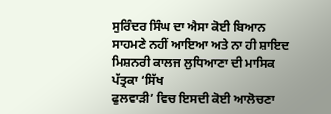ਸੁਰਿੰਦਰ ਸਿੰਘ ਦਾ ਐਸਾ ਕੋਈ ਬਿਆਨ
ਸਾਹਮਣੇ ਨਹੀਂ ਆਇਆ ਅਤੇ ਨਾ ਹੀ ਸ਼ਾਇਦ ਮਿਸ਼ਨਰੀ ਕਾਲਜ ਲੁਧਿਆਣਾ ਦੀ ਮਾਸਿਕ ਪੱਤ੍ਰਕਾ ‘ਸਿੱਖ
ਫੁਲਵਾੜੀ’ ਵਿਚ ਇਸਦੀ ਕੋਈ ਆਲੋਚਣਾ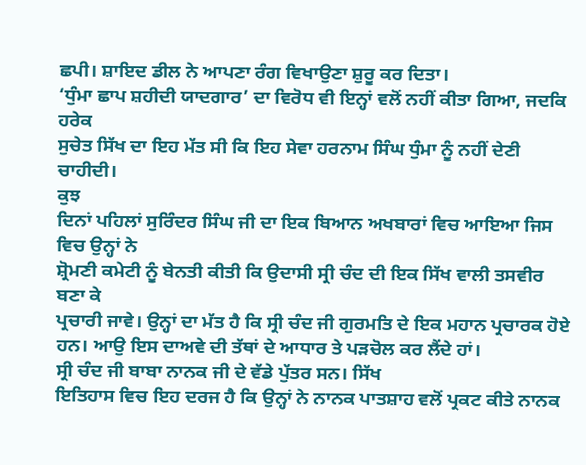ਛਪੀ। ਸ਼ਾਇਦ ਡੀਲ ਨੇ ਆਪਣਾ ਰੰਗ ਵਿਖਾਉਣਾ ਸ਼ੁਰੂ ਕਰ ਦਿਤਾ।
‘ਧੁੰਮਾ ਛਾਪ ਸ਼ਹੀਦੀ ਯਾਦਗਾਰ’ ਦਾ ਵਿਰੋਧ ਵੀ ਇਨ੍ਹਾਂ ਵਲੋਂ ਨਹੀਂ ਕੀਤਾ ਗਿਆ, ਜਦਕਿ ਹਰੇਕ
ਸੁਚੇਤ ਸਿੱਖ ਦਾ ਇਹ ਮੱਤ ਸੀ ਕਿ ਇਹ ਸੇਵਾ ਹਰਨਾਮ ਸਿੰਘ ਧੁੰਮਾ ਨੂੰ ਨਹੀਂ ਦੇਣੀ ਚਾਹੀਦੀ।
ਕੁਝ
ਦਿਨਾਂ ਪਹਿਲਾਂ ਸੁਰਿੰਦਰ ਸਿੰਘ ਜੀ ਦਾ ਇਕ ਬਿਆਨ ਅਖਬਾਰਾਂ ਵਿਚ ਆਇਆ ਜਿਸ ਵਿਚ ਉਨ੍ਹਾਂ ਨੇ
ਸ਼੍ਰੋਮਣੀ ਕਮੇਟੀ ਨੂੰ ਬੇਨਤੀ ਕੀਤੀ ਕਿ ਉਦਾਸੀ ਸ੍ਰੀ ਚੰਦ ਦੀ ਇਕ ਸਿੱਖ ਵਾਲੀ ਤਸਵੀਰ ਬਣਾ ਕੇ
ਪ੍ਰਚਾਰੀ ਜਾਵੇ। ਉਨ੍ਹਾਂ ਦਾ ਮੱਤ ਹੈ ਕਿ ਸ੍ਰੀ ਚੰਦ ਜੀ ਗੁਰਮਤਿ ਦੇ ਇਕ ਮਹਾਨ ਪ੍ਰਚਾਰਕ ਹੋਏ
ਹਨ। ਆਉ ਇਸ ਦਾਅਵੇ ਦੀ ਤੱਥਾਂ ਦੇ ਆਧਾਰ ਤੇ ਪੜਚੋਲ ਕਰ ਲੈਂਦੇ ਹਾਂ।
ਸ੍ਰੀ ਚੰਦ ਜੀ ਬਾਬਾ ਨਾਨਕ ਜੀ ਦੇ ਵੱਡੇ ਪੁੱਤਰ ਸਨ। ਸਿੱਖ
ਇਤਿਹਾਸ ਵਿਚ ਇਹ ਦਰਜ ਹੈ ਕਿ ਉਨ੍ਹਾਂ ਨੇ ਨਾਨਕ ਪਾਤਸ਼ਾਹ ਵਲੋਂ ਪ੍ਰਕਟ ਕੀਤੇ ਨਾਨਕ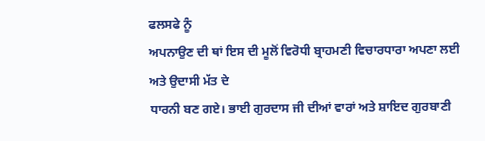ਫਲਸਫੇ ਨੂੰ
ਅਪਨਾਉਣ ਦੀ ਥਾਂ ਇਸ ਦੀ ਮੂਲੋਂ ਵਿਰੋਧੀ ਬ੍ਰਾਹਮਣੀ ਵਿਚਾਰਧਾਰਾ ਅਪਣਾ ਲਈ ਅਤੇ ਉਦਾਸੀ ਮੱਤ ਦੇ
ਧਾਰਨੀ ਬਣ ਗਏ। ਭਾਈ ਗੁਰਦਾਸ ਜੀ ਦੀਆਂ ਵਾਰਾਂ ਅਤੇ ਸ਼ਾਇਦ ਗੁਰਬਾਣੀ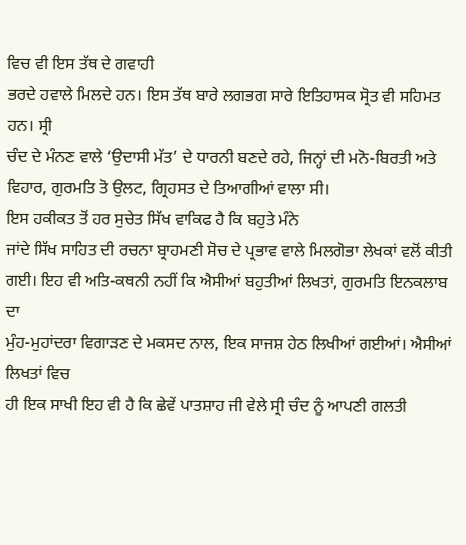ਵਿਚ ਵੀ ਇਸ ਤੱਥ ਦੇ ਗਵਾਹੀ
ਭਰਦੇ ਹਵਾਲੇ ਮਿਲਦੇ ਹਨ। ਇਸ ਤੱਥ ਬਾਰੇ ਲਗਭਗ ਸਾਰੇ ਇਤਿਹਾਸਕ ਸ੍ਰੋਤ ਵੀ ਸਹਿਮਤ ਹਨ। ਸ੍ਰੀ
ਚੰਦ ਦੇ ਮੰਨਣ ਵਾਲੇ ‘ਉਦਾਸੀ ਮੱਤ’ ਦੇ ਧਾਰਨੀ ਬਣਦੇ ਰਹੇ, ਜਿਨ੍ਹਾਂ ਦੀ ਮਨੋ-ਬਿਰਤੀ ਅਤੇ
ਵਿਹਾਰ, ਗੁਰਮਤਿ ਤੋ ਉਲਟ, ਗ੍ਰਿਹਸਤ ਦੇ ਤਿਆਗੀਆਂ ਵਾਲਾ ਸੀ।
ਇਸ ਹਕੀਕਤ ਤੋਂ ਹਰ ਸੁਚੇਤ ਸਿੱਖ ਵਾਕਿਫ ਹੈ ਕਿ ਬਹੁਤੇ ਮੰਨੇ
ਜਾਂਦੇ ਸਿੱਖ ਸਾਹਿਤ ਦੀ ਰਚਨਾ ਬ੍ਰਾਹਮਣੀ ਸੋਚ ਦੇ ਪ੍ਰਭਾਵ ਵਾਲੇ ਮਿਲਗੋਭਾ ਲੇਖਕਾਂ ਵਲੋਂ ਕੀਤੀ
ਗਈ। ਇਹ ਵੀ ਅਤਿ-ਕਥਨੀ ਨਹੀਂ ਕਿ ਐਸੀਆਂ ਬਹੁਤੀਆਂ ਲਿਖਤਾਂ, ਗੁਰਮਤਿ ਇਨਕਲਾਬ ਦਾ
ਮੁੰਹ-ਮੁਹਾਂਦਰਾ ਵਿਗਾੜਣ ਦੇ ਮਕਸਦ ਨਾਲ, ਇਕ ਸਾਜਸ਼ ਹੇਠ ਲਿਖੀਆਂ ਗਈਆਂ। ਐਸੀਆਂ ਲਿਖਤਾਂ ਵਿਚ
ਹੀ ਇਕ ਸਾਖੀ ਇਹ ਵੀ ਹੈ ਕਿ ਛੇਵੇਂ ਪਾਤਸ਼ਾਹ ਜੀ ਵੇਲੇ ਸ੍ਰੀ ਚੰਦ ਨੂੰ ਆਪਣੀ ਗਲਤੀ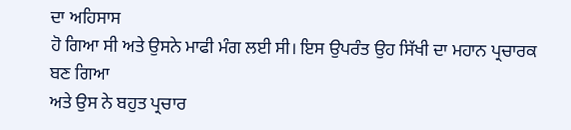ਦਾ ਅਹਿਸਾਸ
ਹੋ ਗਿਆ ਸੀ ਅਤੇ ਉਸਨੇ ਮਾਫੀ ਮੰਗ ਲਈ ਸੀ। ਇਸ ਉਪਰੰਤ ਉਹ ਸਿੱਖੀ ਦਾ ਮਹਾਨ ਪ੍ਰਚਾਰਕ ਬਣ ਗਿਆ
ਅਤੇ ਉਸ ਨੇ ਬਹੁਤ ਪ੍ਰਚਾਰ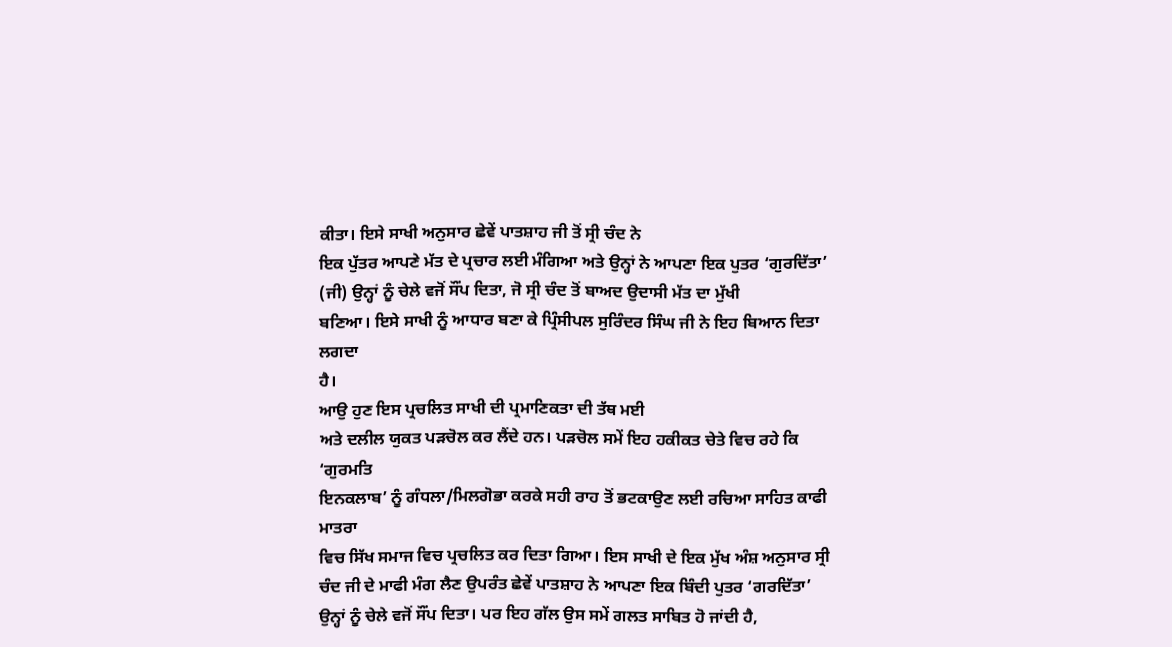ਕੀਤਾ। ਇਸੇ ਸਾਖੀ ਅਨੁਸਾਰ ਛੇਵੇਂ ਪਾਤਸ਼ਾਹ ਜੀ ਤੋਂ ਸ੍ਰੀ ਚੰਦ ਨੇ
ਇਕ ਪੁੱਤਰ ਆਪਣੇ ਮੱਤ ਦੇ ਪ੍ਰਚਾਰ ਲਈ ਮੰਗਿਆ ਅਤੇ ਉਨ੍ਹਾਂ ਨੇ ਆਪਣਾ ਇਕ ਪੁਤਰ ‘ਗੁਰਦਿੱਤਾ’
(ਜੀ) ਉਨ੍ਹਾਂ ਨੂੰ ਚੇਲੇ ਵਜੋਂ ਸੌਂਪ ਦਿਤਾ, ਜੋ ਸ੍ਰੀ ਚੰਦ ਤੋਂ ਬਾਅਦ ਉਦਾਸੀ ਮੱਤ ਦਾ ਮੁੱਖੀ
ਬਣਿਆ। ਇਸੇ ਸਾਖੀ ਨੂੰ ਆਧਾਰ ਬਣਾ ਕੇ ਪ੍ਰਿੰਸੀਪਲ ਸੁਰਿੰਦਰ ਸਿੰਘ ਜੀ ਨੇ ਇਹ ਬਿਆਨ ਦਿਤਾ ਲਗਦਾ
ਹੈ।
ਆਉ ਹੁਣ ਇਸ ਪ੍ਰਚਲਿਤ ਸਾਖੀ ਦੀ ਪ੍ਰਮਾਣਿਕਤਾ ਦੀ ਤੱਥ ਮਈ
ਅਤੇ ਦਲੀਲ ਯੁਕਤ ਪੜਚੋਲ ਕਰ ਲੈਂਦੇ ਹਨ। ਪੜਚੋਲ ਸਮੇਂ ਇਹ ਹਕੀਕਤ ਚੇਤੇ ਵਿਚ ਰਹੇ ਕਿ ‘ਗੁਰਮਤਿ
ਇਨਕਲਾਬ’ ਨੂੰ ਗੰਧਲਾ/ਮਿਲਗੋਭਾ ਕਰਕੇ ਸਹੀ ਰਾਹ ਤੋਂ ਭਟਕਾਉਣ ਲਈ ਰਚਿਆ ਸਾਹਿਤ ਕਾਫੀ ਮਾਤਰਾ
ਵਿਚ ਸਿੱਖ ਸਮਾਜ ਵਿਚ ਪ੍ਰਚਲਿਤ ਕਰ ਦਿਤਾ ਗਿਆ। ਇਸ ਸਾਖੀ ਦੇ ਇਕ ਮੁੱਖ ਅੰਸ਼ ਅਨੁਸਾਰ ਸ੍ਰੀ
ਚੰਦ ਜੀ ਦੇ ਮਾਫੀ ਮੰਗ ਲੈਣ ਉਪਰੰਤ ਛੇਵੇਂ ਪਾਤਸ਼ਾਹ ਨੇ ਆਪਣਾ ਇਕ ਬਿੰਦੀ ਪੁਤਰ ‘ਗਰਦਿੱਤਾ’
ਉਨ੍ਹਾਂ ਨੂੰ ਚੇਲੇ ਵਜੋਂ ਸੌਂਪ ਦਿਤਾ। ਪਰ ਇਹ ਗੱਲ ਉਸ ਸਮੇਂ ਗਲਤ ਸਾਬਿਤ ਹੋ ਜਾਂਦੀ ਹੈ,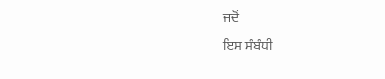ਜਦੋਂ
ਇਸ ਸੰਬੰਧੀ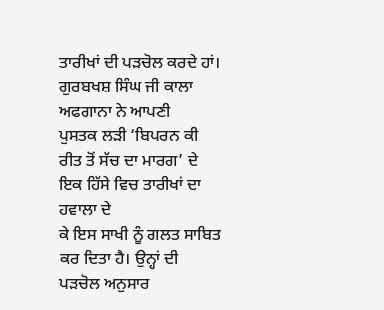ਤਾਰੀਖਾਂ ਦੀ ਪੜਚੋਲ ਕਰਦੇ ਹਾਂ। ਗੁਰਬਖਸ਼ ਸਿੰਘ ਜੀ ਕਾਲਾ ਅਫਗਾਨਾ ਨੇ ਆਪਣੀ
ਪੁਸਤਕ ਲੜੀ ‘ਬਿਪਰਨ ਕੀ ਰੀਤ ਤੋਂ ਸੱਚ ਦਾ ਮਾਰਗ’ ਦੇ ਇਕ ਹਿੱਸੇ ਵਿਚ ਤਾਰੀਖਾਂ ਦਾ ਹਵਾਲਾ ਦੇ
ਕੇ ਇਸ ਸਾਖੀ ਨੂੰ ਗਲਤ ਸਾਬਿਤ ਕਰ ਦਿਤਾ ਹੈ। ਉਨ੍ਹਾਂ ਦੀ ਪੜਚੋਲ ਅਨੁਸਾਰ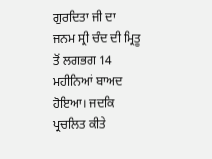ਗੁਰਦਿਤਾ ਜੀ ਦਾ
ਜਨਮ ਸ੍ਰੀ ਚੰਦ ਦੀ ਮ੍ਰਿਤੂ ਤੋਂ ਲਗਭਗ 14 ਮਹੀਨਿਆਂ ਬਾਅਦ ਹੋਇਆ। ਜਦਕਿ ਪ੍ਰਚਲਿਤ ਕੀਤੇ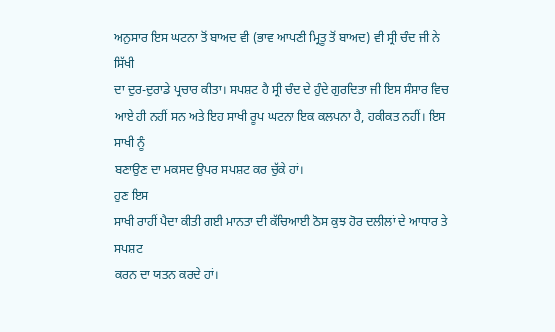ਅਨੁਸਾਰ ਇਸ ਘਟਨਾ ਤੋਂ ਬਾਅਦ ਵੀ (ਭਾਵ ਆਪਣੀ ਮ੍ਰਿਤੂ ਤੋਂ ਬਾਅਦ) ਵੀ ਸ੍ਰੀ ਚੰਦ ਜੀ ਨੇ ਸਿੱਖੀ
ਦਾ ਦੁਰ-ਦੁਰਾਡੇ ਪ੍ਰਚਾਰ ਕੀਤਾ। ਸਪਸ਼ਟ ਹੈ ਸ੍ਰੀ ਚੰਦ ਦੇ ਹੁੰਦੇ ਗੁਰਦਿਤਾ ਜੀ ਇਸ ਸੰਸਾਰ ਵਿਚ
ਆਏ ਹੀ ਨਹੀਂ ਸਨ ਅਤੇ ਇਹ ਸਾਖੀ ਰੂਪ ਘਟਨਾ ਇਕ ਕਲਪਨਾ ਹੈ, ਹਕੀਕਤ ਨਹੀਂ। ਇਸ ਸਾਖੀ ਨੂੰ
ਬਣਾਉਣ ਦਾ ਮਕਸਦ ਉਪਰ ਸਪਸ਼ਟ ਕਰ ਚੁੱਕੇ ਹਾਂ।
ਹੁਣ ਇਸ
ਸਾਖੀ ਰਾਹੀਂ ਪੈਦਾ ਕੀਤੀ ਗਈ ਮਾਨਤਾ ਦੀ ਕੱਚਿਆਈ ਠੋਸ ਕੁਝ ਹੋਰ ਦਲੀਲਾਂ ਦੇ ਆਧਾਰ ਤੇ ਸਪਸ਼ਟ
ਕਰਨ ਦਾ ਯਤਨ ਕਰਦੇ ਹਾਂ।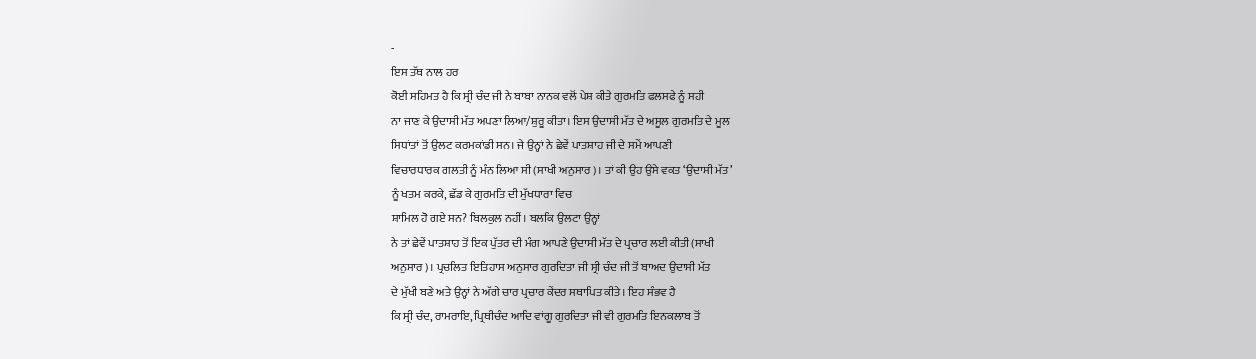-
ਇਸ ਤੱਥ ਨਾਲ ਹਰ
ਕੋਈ ਸਹਿਮਤ ਹੈ ਕਿ ਸ੍ਰੀ ਚੰਦ ਜੀ ਨੇ ਬਾਬਾ ਨਾਨਕ ਵਲੋਂ ਪੇਸ਼ ਕੀਤੇ ਗੁਰਮਤਿ ਫਲਸਫੇ ਨੂੰ ਸਹੀ
ਨਾ ਜਾਣ ਕੇ ਉਦਾਸੀ ਮੱਤ ਅਪਣਾ ਲਿਆ/ਸ਼ੁਰੂ ਕੀਤਾ। ਇਸ ਉਦਾਸੀ ਮੱਤ ਦੇ ਅਸੂਲ ਗੁਰਮਤਿ ਦੇ ਮੂਲ
ਸਿਧਾਂਤਾਂ ਤੋਂ ਉਲਟ ਕਰਮਕਾਂਡੀ ਸਨ। ਜੇ ਉਨ੍ਹਾਂ ਨੇ ਛੇਵੇਂ ਪਾਤਸ਼ਾਹ ਜੀ ਦੇ ਸਮੇਂ ਆਪਣੀ
ਵਿਚਾਰਧਾਰਕ ਗਲਤੀ ਨੂੰ ਮੰਨ ਲਿਆ ਸੀ (ਸਾਖੀ ਅਨੁਸਾਰ)। ਤਾਂ ਕੀ ਉਹ ਉਸੇ ਵਕਤ ‘ਉਦਾਸੀ ਮੱਤ’
ਨੂੰ ਖਤਮ ਕਰਕੇ, ਛੱਡ ਕੇ ਗੁਰਮਤਿ ਦੀ ਮੁੱਖਧਾਰਾ ਵਿਚ
ਸ਼ਾਮਿਲ ਹੋ ਗਏ ਸਨ? ਬਿਲਕੁਲ ਨਹੀਂ। ਬਲਕਿ ਉਲਟਾ ਉਨ੍ਹਾਂ
ਨੇ ਤਾਂ ਛੇਵੇਂ ਪਾਤਸ਼ਾਹ ਤੋਂ ਇਕ ਪੁੱਤਰ ਦੀ ਮੰਗ ਆਪਣੇ ਉਦਾਸੀ ਮੱਤ ਦੇ ਪ੍ਰਚਾਰ ਲਈ ਕੀਤੀ (ਸਾਖੀ
ਅਨੁਸਾਰ)। ਪ੍ਰਚਲਿਤ ਇਤਿਹਾਸ ਅਨੁਸਾਰ ਗੁਰਦਿਤਾ ਜੀ ਸ੍ਰੀ ਚੰਦ ਜੀ ਤੋਂ ਬਾਅਦ ਉਦਾਸੀ ਮੱਤ
ਦੇ ਮੁੱਖੀ ਬਣੇ ਅਤੇ ਉਨ੍ਹਾਂ ਨੇ ਅੱਗੇ ਚਾਰ ਪ੍ਰਚਾਰ ਕੇਂਦਰ ਸਥਾਪਿਤ ਕੀਤੇ। ਇਹ ਸੰਭਵ ਹੈ
ਕਿ ਸ੍ਰੀ ਚੰਦ, ਰਾਮਰਾਇ, ਪ੍ਰਿਥੀਚੰਦ ਆਦਿ ਵਾਂਗੂ ਗੁਰਦਿਤਾ ਜੀ ਵੀ ਗੁਰਮਤਿ ਇਨਕਲਾਬ ਤੋਂ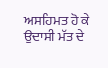ਅਸਹਿਮਤ ਹੋ ਕੇ ਉਦਾਸੀ ਮੱਤ ਦੇ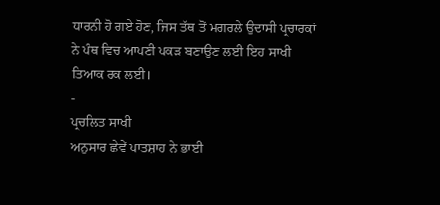ਧਾਰਨੀ ਹੋ ਗਏ ਹੋਣ, ਜਿਸ ਤੱਥ ਤੋਂ ਮਗਰਲੇ ਉਦਾਸੀ ਪ੍ਰਚਾਰਕਾਂ
ਨੇ ਪੰਥ ਵਿਚ ਆਪਣੀ ਪਕੜ ਬਣਾਉਣ ਲਈ ਇਹ ਸਾਖੀ ਤਿਆਕ ਰਕ ਲਈ।
-
ਪ੍ਰਚਲਿਤ ਸਾਖੀ
ਅਨੁਸਾਰ ਛੇਵੇਂ ਪਾਤਸ਼ਾਹ ਨੇ ਭਾਈ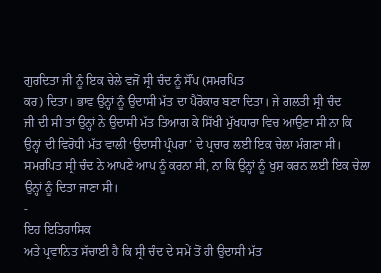ਗੁਰਦਿਤਾ ਜੀ ਨੂੰ ਇਕ ਚੇਲੇ ਵਜੋਂ ਸ੍ਰੀ ਚੰਦ ਨੂੰ ਸੌਂਪ (ਸਮਰਪਿਤ
ਕਰ) ਦਿਤਾ। ਭਾਵ ਉਨ੍ਹਾਂ ਨੂੰ ਉਦਾਸੀ ਮੱਤ ਦਾ ਪੈਰੋਕਾਰ ਬਣਾ ਦਿਤਾ। ਜੇ ਗਲਤੀ ਸ੍ਰੀ ਚੰਦ
ਜੀ ਦੀ ਸੀ ਤਾਂ ਉਨ੍ਹਾਂ ਨੇ ਉਦਾਸੀ ਮੱਤ ਤਿਆਗ ਕੇ ਸਿੱਖੀ ਮੁੱਖਧਾਰਾ ਵਿਚ ਆਉਣਾ ਸੀ ਨਾ ਕਿ
ਉਨ੍ਹਾਂ ਦੀ ਵਿਰੋਧੀ ਮੱਤ ਵਾਲੀ ‘ਉਦਾਸੀ ਪ੍ਰੰਪਰਾ’ ਦੇ ਪ੍ਰਚਾਰ ਲਈ ਇਕ ਚੇਲਾ ਮੰਗਣਾ ਸੀ।
ਸਮਰਪਿਤ ਸ੍ਰੀ ਚੰਦ ਨੇ ਆਪਣੇ ਆਪ ਨੂੰ ਕਰਨਾ ਸੀ, ਨਾ ਕਿ ਉਨ੍ਹਾਂ ਨੂੰ ਖੁਸ਼ ਕਰਨ ਲਈ ਇਕ ਚੇਲਾ
ਉਨ੍ਹਾਂ ਨੂੰ ਦਿਤਾ ਜਾਣਾ ਸੀ।
-
ਇਹ ਇਤਿਹਾਸਿਕ
ਅਤੇ ਪ੍ਰਵਾਨਿਤ ਸੱਚਾਈ ਹੈ ਕਿ ਸ੍ਰੀ ਚੰਦ ਦੇ ਸਮੇਂ ਤੋਂ ਹੀ ਉਦਾਸੀ ਮੱਤ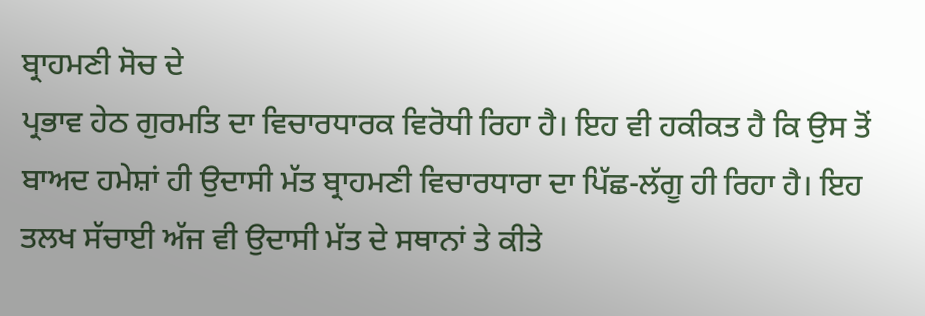ਬ੍ਰਾਹਮਣੀ ਸੋਚ ਦੇ
ਪ੍ਰਭਾਵ ਹੇਠ ਗੁਰਮਤਿ ਦਾ ਵਿਚਾਰਧਾਰਕ ਵਿਰੋਧੀ ਰਿਹਾ ਹੈ। ਇਹ ਵੀ ਹਕੀਕਤ ਹੈ ਕਿ ਉਸ ਤੋਂ
ਬਾਅਦ ਹਮੇਸ਼ਾਂ ਹੀ ਉਦਾਸੀ ਮੱਤ ਬ੍ਰਾਹਮਣੀ ਵਿਚਾਰਧਾਰਾ ਦਾ ਪਿੱਛ-ਲੱਗੂ ਹੀ ਰਿਹਾ ਹੈ। ਇਹ
ਤਲਖ ਸੱਚਾਈ ਅੱਜ ਵੀ ਉਦਾਸੀ ਮੱਤ ਦੇ ਸਥਾਨਾਂ ਤੇ ਕੀਤੇ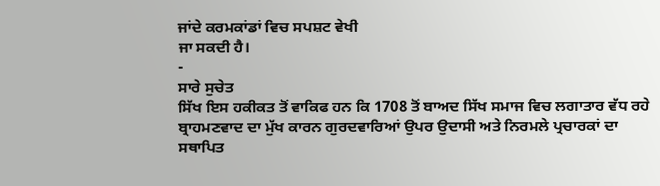ਜਾਂਦੇ ਕਰਮਕਾਂਡਾਂ ਵਿਚ ਸਪਸ਼ਟ ਵੇਖੀ
ਜਾ ਸਕਦੀ ਹੈ।
-
ਸਾਰੇ ਸੁਚੇਤ
ਸਿੱਖ ਇਸ ਹਕੀਕਤ ਤੋਂ ਵਾਕਿਫ ਹਨ ਕਿ 1708 ਤੋਂ ਬਾਅਦ ਸਿੱਖ ਸਮਾਜ ਵਿਚ ਲਗਾਤਾਰ ਵੱਧ ਰਹੇ
ਬ੍ਰਾਹਮਣਵਾਦ ਦਾ ਮੁੱਖ ਕਾਰਨ ਗੁਰਦਵਾਰਿਆਂ ਉਪਰ ਉਦਾਸੀ ਅਤੇ ਨਿਰਮਲੇ ਪ੍ਰਚਾਰਕਾਂ ਦਾ
ਸਥਾਪਿਤ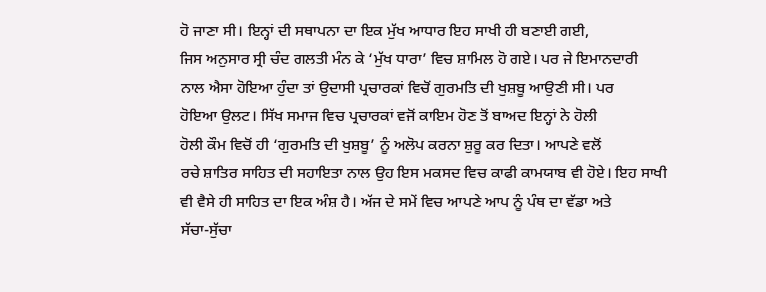ਹੋ ਜਾਣਾ ਸੀ। ਇਨ੍ਹਾਂ ਦੀ ਸਥਾਪਨਾ ਦਾ ਇਕ ਮੁੱਖ ਆਧਾਰ ਇਹ ਸਾਖੀ ਹੀ ਬਣਾਈ ਗਈ,
ਜਿਸ ਅਨੁਸਾਰ ਸ੍ਰੀ ਚੰਦ ਗਲਤੀ ਮੰਨ ਕੇ ‘ਮੁੱਖ ਧਾਰਾ’ ਵਿਚ ਸ਼ਾਮਿਲ ਹੋ ਗਏ। ਪਰ ਜੇ ਇਮਾਨਦਾਰੀ
ਨਾਲ ਐਸਾ ਹੋਇਆ ਹੁੰਦਾ ਤਾਂ ਉਦਾਸੀ ਪ੍ਰਚਾਰਕਾਂ ਵਿਚੋਂ ਗੁਰਮਤਿ ਦੀ ਖੁਸ਼ਬੂ ਆਉਣੀ ਸੀ। ਪਰ
ਹੋਇਆ ਉਲਟ। ਸਿੱਖ ਸਮਾਜ ਵਿਚ ਪ੍ਰਚਾਰਕਾਂ ਵਜੋਂ ਕਾਇਮ ਹੋਣ ਤੋਂ ਬਾਅਦ ਇਨ੍ਹਾਂ ਨੇ ਹੋਲੀ
ਹੋਲੀ ਕੌਮ ਵਿਚੋਂ ਹੀ ‘ਗੁਰਮਤਿ ਦੀ ਖੁਸ਼ਬੂ’ ਨੂੰ ਅਲੋਪ ਕਰਨਾ ਸ਼ੁਰੂ ਕਰ ਦਿਤਾ। ਆਪਣੇ ਵਲੋਂ
ਰਚੇ ਸ਼ਾਤਿਰ ਸਾਹਿਤ ਦੀ ਸਹਾਇਤਾ ਨਾਲ ਉਹ ਇਸ ਮਕਸਦ ਵਿਚ ਕਾਫੀ ਕਾਮਯਾਬ ਵੀ ਹੋਏ। ਇਹ ਸਾਖੀ
ਵੀ ਵੈਸੇ ਹੀ ਸਾਹਿਤ ਦਾ ਇਕ ਅੰਸ਼ ਹੈ। ਅੱਜ ਦੇ ਸਮੇਂ ਵਿਚ ਆਪਣੇ ਆਪ ਨੂੰ ਪੰਥ ਦਾ ਵੱਡਾ ਅਤੇ
ਸੱਚਾ-ਸੁੱਚਾ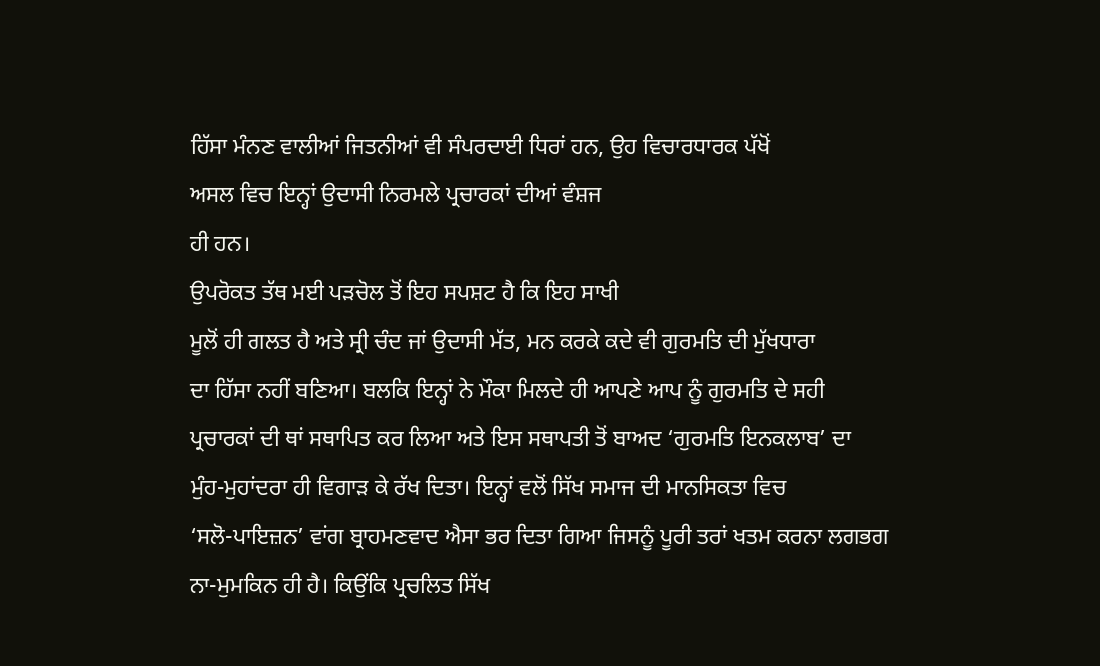ਹਿੱਸਾ ਮੰਨਣ ਵਾਲੀਆਂ ਜਿਤਨੀਆਂ ਵੀ ਸੰਪਰਦਾਈ ਧਿਰਾਂ ਹਨ, ਉਹ ਵਿਚਾਰਧਾਰਕ ਪੱਖੋਂ
ਅਸਲ ਵਿਚ ਇਨ੍ਹਾਂ ਉਦਾਸੀ ਨਿਰਮਲੇ ਪ੍ਰਚਾਰਕਾਂ ਦੀਆਂ ਵੰਸ਼ਜ
ਹੀ ਹਨ।
ਉਪਰੋਕਤ ਤੱਥ ਮਈ ਪੜਚੋਲ ਤੋਂ ਇਹ ਸਪਸ਼ਟ ਹੈ ਕਿ ਇਹ ਸਾਖੀ
ਮੂਲੋਂ ਹੀ ਗਲਤ ਹੈ ਅਤੇ ਸ੍ਰੀ ਚੰਦ ਜਾਂ ਉਦਾਸੀ ਮੱਤ, ਮਨ ਕਰਕੇ ਕਦੇ ਵੀ ਗੁਰਮਤਿ ਦੀ ਮੁੱਖਧਾਰਾ
ਦਾ ਹਿੱਸਾ ਨਹੀਂ ਬਣਿਆ। ਬਲਕਿ ਇਨ੍ਹਾਂ ਨੇ ਮੌਕਾ ਮਿਲਦੇ ਹੀ ਆਪਣੇ ਆਪ ਨੂੰ ਗੁਰਮਤਿ ਦੇ ਸਹੀ
ਪ੍ਰਚਾਰਕਾਂ ਦੀ ਥਾਂ ਸਥਾਪਿਤ ਕਰ ਲਿਆ ਅਤੇ ਇਸ ਸਥਾਪਤੀ ਤੋਂ ਬਾਅਦ ‘ਗੁਰਮਤਿ ਇਨਕਲਾਬ’ ਦਾ
ਮੁੰਹ-ਮੁਹਾਂਦਰਾ ਹੀ ਵਿਗਾੜ ਕੇ ਰੱਖ ਦਿਤਾ। ਇਨ੍ਹਾਂ ਵਲੋਂ ਸਿੱਖ ਸਮਾਜ ਦੀ ਮਾਨਸਿਕਤਾ ਵਿਚ
‘ਸਲੋ-ਪਾਇਜ਼ਨ’ ਵਾਂਗ ਬ੍ਰਾਹਮਣਵਾਦ ਐਸਾ ਭਰ ਦਿਤਾ ਗਿਆ ਜਿਸਨੂੰ ਪੂਰੀ ਤਰਾਂ ਖਤਮ ਕਰਨਾ ਲਗਭਗ
ਨਾ-ਮੁਮਕਿਨ ਹੀ ਹੈ। ਕਿਉਂਕਿ ਪ੍ਰਚਲਿਤ ਸਿੱਖ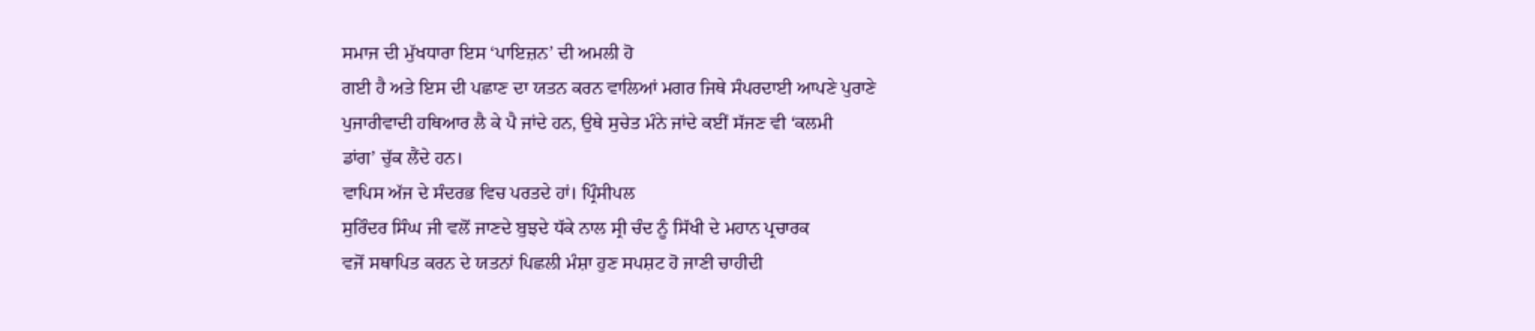ਸਮਾਜ ਦੀ ਮੁੱਖਧਾਰਾ ਇਸ ‘ਪਾਇਜ਼ਨ’ ਦੀ ਅਮਲੀ ਹੋ
ਗਈ ਹੈ ਅਤੇ ਇਸ ਦੀ ਪਛਾਣ ਦਾ ਯਤਨ ਕਰਨ ਵਾਲਿਆਂ ਮਗਰ ਜਿਥੇ ਸੰਪਰਦਾਈ ਆਪਣੇ ਪੁਰਾਣੇ
ਪੁਜਾਰੀਵਾਦੀ ਹਥਿਆਰ ਲੈ ਕੇ ਪੈ ਜਾਂਦੇ ਹਨ, ਉਥੇ ਸੁਚੇਤ ਮੰਨੇ ਜਾਂਦੇ ਕਈਂ ਸੱਜਣ ਵੀ ‘ਕਲਮੀ
ਡਾਂਗ’ ਚੁੱਕ ਲੈਂਦੇ ਹਨ।
ਵਾਪਿਸ ਅੱਜ ਦੇ ਸੰਦਰਭ ਵਿਚ ਪਰਤਦੇ ਹਾਂ। ਪ੍ਰਿੰਸੀਪਲ
ਸੁਰਿੰਦਰ ਸਿੰਘ ਜੀ ਵਲੋਂ ਜਾਣਦੇ ਬੁਝਦੇ ਧੱਕੇ ਨਾਲ ਸ੍ਰੀ ਚੰਦ ਨੂੰ ਸਿੱਖੀ ਦੇ ਮਹਾਨ ਪ੍ਰਚਾਰਕ
ਵਜੋਂ ਸਥਾਪਿਤ ਕਰਨ ਦੇ ਯਤਨਾਂ ਪਿਛਲੀ ਮੰਸ਼ਾ ਹੁਣ ਸਪਸ਼ਟ ਹੋ ਜਾਣੀ ਚਾਹੀਦੀ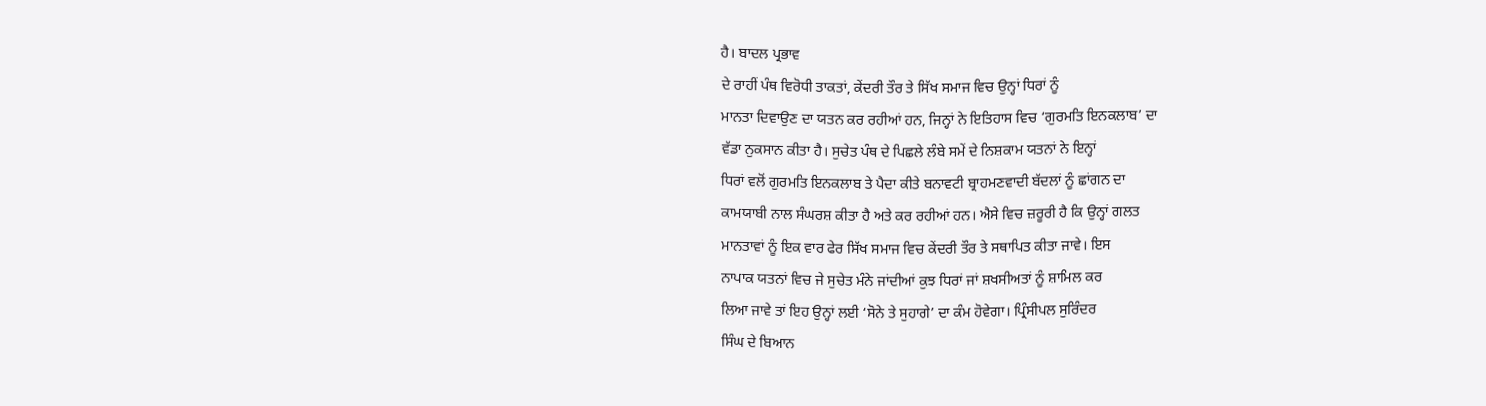ਹੈ। ਬਾਦਲ ਪ੍ਰਭਾਵ
ਦੇ ਰਾਹੀਂ ਪੰਥ ਵਿਰੋਧੀ ਤਾਕਤਾਂ, ਕੇਂਦਰੀ ਤੌਰ ਤੇ ਸਿੱਖ ਸਮਾਜ ਵਿਚ ਉਨ੍ਹਾਂ ਧਿਰਾਂ ਨੂੰ
ਮਾਨਤਾ ਦਿਵਾਉਣ ਦਾ ਯਤਨ ਕਰ ਰਹੀਆਂ ਹਨ, ਜਿਨ੍ਹਾਂ ਨੇ ਇਤਿਹਾਸ ਵਿਚ ‘ਗੁਰਮਤਿ ਇਨਕਲਾਬ’ ਦਾ
ਵੱਡਾ ਨੁਕਸਾਨ ਕੀਤਾ ਹੈ। ਸੁਚੇਤ ਪੰਥ ਦੇ ਪਿਛਲੇ ਲੰਬੇ ਸਮੇਂ ਦੇ ਨਿਸ਼ਕਾਮ ਯਤਨਾਂ ਨੇ ਇਨ੍ਹਾਂ
ਧਿਰਾਂ ਵਲੋਂ ਗੁਰਮਤਿ ਇਨਕਲਾਬ ਤੇ ਪੈਦਾ ਕੀਤੇ ਬਨਾਵਟੀ ਬ੍ਰਾਹਮਣਵਾਦੀ ਬੱਦਲਾਂ ਨੂੰ ਛਾਂਗਨ ਦਾ
ਕਾਮਯਾਬੀ ਨਾਲ ਸੰਘਰਸ਼ ਕੀਤਾ ਹੈ ਅਤੇ ਕਰ ਰਹੀਆਂ ਹਨ। ਐਸੇ ਵਿਚ ਜ਼ਰੂਰੀ ਹੈ ਕਿ ਉਨ੍ਹਾਂ ਗਲਤ
ਮਾਨਤਾਵਾਂ ਨੂੰ ਇਕ ਵਾਰ ਫੇਰ ਸਿੱਖ ਸਮਾਜ ਵਿਚ ਕੇਂਦਰੀ ਤੌਰ ਤੇ ਸਥਾਪਿਤ ਕੀਤਾ ਜਾਵੇ। ਇਸ
ਨਾਪਾਕ ਯਤਨਾਂ ਵਿਚ ਜੇ ਸੁਚੇਤ ਮੰਨੇ ਜਾਂਦੀਆਂ ਕੁਝ ਧਿਰਾਂ ਜਾਂ ਸ਼ਖਸੀਅਤਾਂ ਨੂੰ ਸ਼ਾਮਿਲ ਕਰ
ਲਿਆ ਜਾਵੇ ਤਾਂ ਇਹ ਉਨ੍ਹਾਂ ਲਈ ‘ਸੋਨੇ ਤੇ ਸੁਹਾਗੇ’ ਦਾ ਕੰਮ ਹੋਵੇਗਾ। ਪ੍ਰਿੰਸੀਪਲ ਸੁਰਿੰਦਰ
ਸਿੰਘ ਦੇ ਬਿਆਨ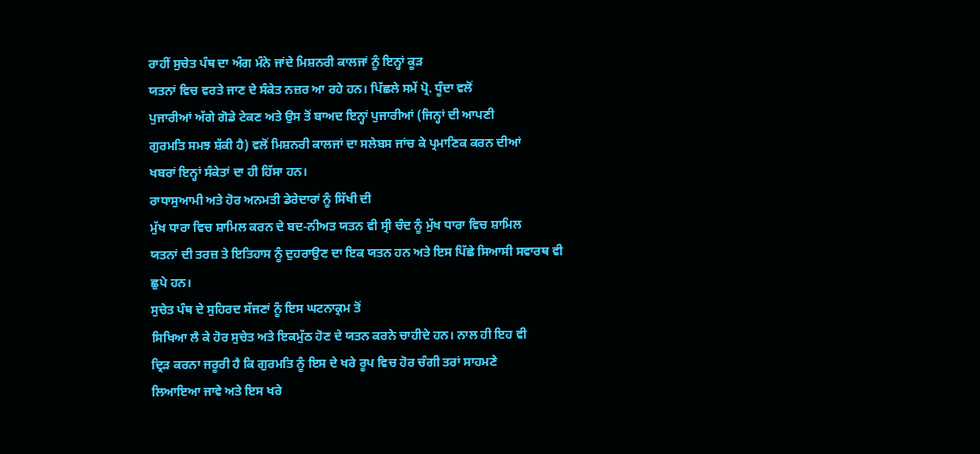ਰਾਹੀਂ ਸੁਚੇਤ ਪੰਥ ਦਾ ਅੰਗ ਮੰਨੇ ਜਾਂਦੇ ਮਿਸ਼ਨਰੀ ਕਾਲਜਾਂ ਨੂੰ ਇਨ੍ਹਾਂ ਕੂੜ
ਯਤਨਾਂ ਵਿਚ ਵਰਤੇ ਜਾਣ ਦੇ ਸੰਕੇਤ ਨਜ਼ਰ ਆ ਰਹੇ ਹਨ। ਪਿੱਛਲੇ ਸਮੇਂ ਪ੍ਰੋ. ਧੂੰਦਾ ਵਲੋਂ
ਪੁਜਾਰੀਆਂ ਅੱਗੇ ਗੋਡੇ ਟੇਕਣ ਅਤੇ ਉਸ ਤੋਂ ਬਾਅਦ ਇਨ੍ਹਾਂ ਪੁਜਾਰੀਆਂ (ਜਿਨ੍ਹਾਂ ਦੀ ਆਪਣੀ
ਗੁਰਮਤਿ ਸਮਝ ਸ਼ੱਕੀ ਹੈ) ਵਲੋਂ ਮਿਸ਼ਨਰੀ ਕਾਲਜਾਂ ਦਾ ਸਲੇਬਸ ਜਾਂਚ ਕੇ ਪ੍ਰਮਾਣਿਕ ਕਰਨ ਦੀਆਂ
ਖਬਰਾਂ ਇਨ੍ਹਾਂ ਸੰਕੇਤਾਂ ਦਾ ਹੀ ਹਿੱਸਾ ਹਨ।
ਰਾਧਾਸੁਆਮੀ ਅਤੇ ਹੋਰ ਅਨਮਤੀ ਡੇਰੇਦਾਰਾਂ ਨੂੰ ਸਿੱਖੀ ਦੀ
ਮੁੱਖ ਧਾਰਾ ਵਿਚ ਸ਼ਾਮਿਲ ਕਰਨ ਦੇ ਬਦ-ਨੀਅਤ ਯਤਨ ਵੀ ਸ੍ਰੀ ਚੰਦ ਨੂੰ ਮੁੱਖ ਧਾਰਾ ਵਿਚ ਸ਼ਾਮਿਲ
ਯਤਨਾਂ ਦੀ ਤਰਜ਼ ਤੇ ਇਤਿਹਾਸ ਨੂੰ ਦੁਹਰਾਉਣ ਦਾ ਇਕ ਯਤਨ ਹਨ ਅਤੇ ਇਸ ਪਿੱਛੇ ਸਿਆਸੀ ਸਵਾਰਥ ਵੀ
ਛੁਪੇ ਹਨ।
ਸੁਚੇਤ ਪੰਥ ਦੇ ਸੁਹਿਰਦ ਸੱਜਣਾਂ ਨੂੰ ਇਸ ਘਟਨਾਕ੍ਰਮ ਤੋਂ
ਸਿਖਿਆ ਲੈ ਕੇ ਹੋਰ ਸੁਚੇਤ ਅਤੇ ਇਕਮੁੱਠ ਹੋਣ ਦੇ ਯਤਨ ਕਰਨੇ ਚਾਹੀਦੇ ਹਨ। ਨਾਲ ਹੀ ਇਹ ਵੀ
ਦ੍ਰਿੜ ਕਰਨਾ ਜਰੂਰੀ ਹੈ ਕਿ ਗੁਰਮਤਿ ਨੂੰ ਇਸ ਦੇ ਖਰੇ ਰੂਪ ਵਿਚ ਹੋਰ ਚੰਗੀ ਤਰਾਂ ਸਾਹਮਣੇ
ਲਿਆਇਆ ਜਾਵੇ ਅਤੇ ਇਸ ਖਰੇ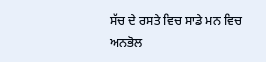ਸੱਚ ਦੇ ਰਸਤੇ ਵਿਚ ਸਾਡੇ ਮਨ ਵਿਚ ਅਨਭੋਲ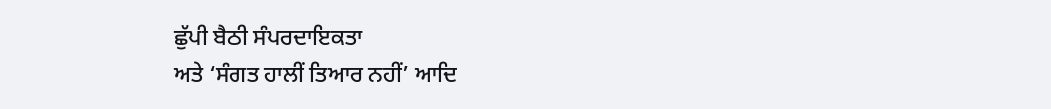ਛੁੱਪੀ ਬੈਠੀ ਸੰਪਰਦਾਇਕਤਾ
ਅਤੇ ‘ਸੰਗਤ ਹਾਲੀਂ ਤਿਆਰ ਨਹੀਂ’ ਆਦਿ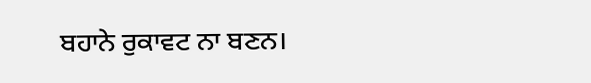ਬਹਾਨੇ ਰੁਕਾਵਟ ਨਾ ਬਣਨ।